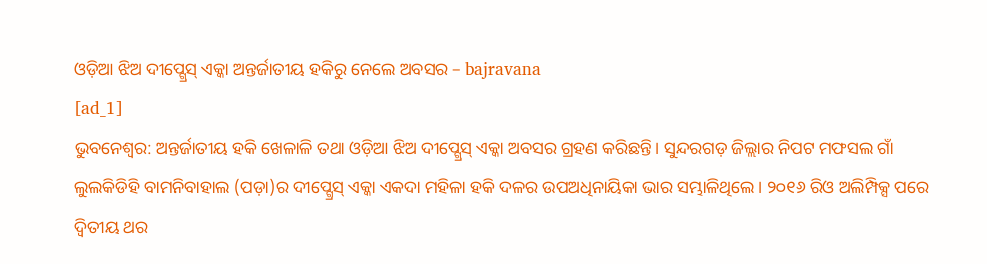ଓଡ଼ିଆ ଝିଅ ଦୀପ୍ଗ୍ରେସ୍ ଏକ୍କା ଅନ୍ତର୍ଜାତୀୟ ହକିରୁ ନେଲେ ଅବସର – bajravana
[ad_1]
ଭୁବନେଶ୍ବର: ଅନ୍ତର୍ଜାତୀୟ ହକି ଖେଳାଳି ତଥା ଓଡ଼ିଆ ଝିଅ ଦୀପ୍ଗ୍ରେସ୍ ଏକ୍କା ଅବସର ଗ୍ରହଣ କରିଛନ୍ତି। ସୁନ୍ଦରଗଡ଼ ଜିଲ୍ଲାର ନିପଟ ମଫସଲ ଗାଁ ଲୁଲକିଡିହି ବାମନିବାହାଲ (ପଡ଼ା)ର ଦୀପ୍ଗ୍ରେସ୍ ଏକ୍କା ଏକଦା ମହିଳା ହକି ଦଳର ଉପଅଧିନାୟିକା ଭାର ସମ୍ଭାଳିଥିଲେ। ୨୦୧୬ ରିଓ ଅଲିମ୍ପିକ୍ସ ପରେ ଦ୍ବିତୀୟ ଥର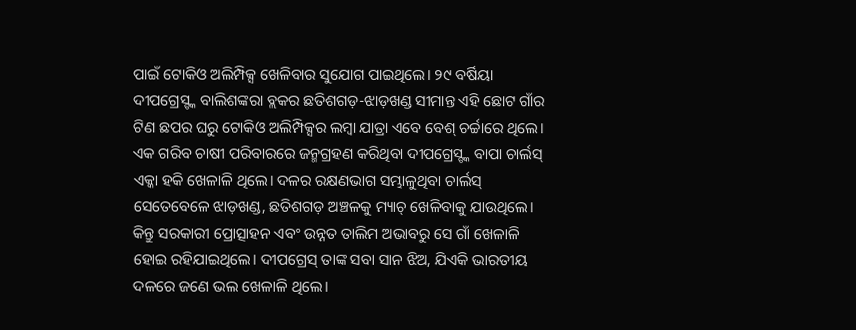ପାଇଁ ଟୋକିଓ ଅଲିମ୍ପିକ୍ସ ଖେଳିବାର ସୁଯୋଗ ପାଇଥିଲେ। ୨୯ ବର୍ଷିୟା ଦୀପଗ୍ରେସ୍ଙ୍କ ବାଲିଶଙ୍କରା ବ୍ଲକର ଛତିଶଗଡ଼-ଝାଡ଼ଖଣ୍ଡ ସୀମାନ୍ତ ଏହି ଛୋଟ ଗାଁର ଟିଣ ଛପର ଘରୁ ଟୋକିଓ ଅଲିମ୍ପିକ୍ସର ଲମ୍ବା ଯାତ୍ରା ଏବେ ବେଶ୍ ଚର୍ଚ୍ଚାରେ ଥିଲେ। ଏକ ଗରିବ ଚାଷୀ ପରିବାରରେ ଜନ୍ମଗ୍ରହଣ କରିଥିବା ଦୀପଗ୍ରେସ୍ଙ୍କ ବାପା ଚାର୍ଲସ୍ ଏକ୍କା ହକି ଖେଳାଳି ଥିଲେ। ଦଳର ରକ୍ଷଣଭାଗ ସମ୍ଭାଳୁଥିବା ଚାର୍ଲସ୍ ସେତେବେଳେ ଝାଡ଼ଖଣ୍ଡ, ଛତିଶଗଡ଼ ଅଞ୍ଚଳକୁ ମ୍ୟାଚ୍ ଖେଳିବାକୁ ଯାଉଥିଲେ। କିନ୍ତୁ ସରକାରୀ ପ୍ରୋତ୍ସାହନ ଏବଂ ଉନ୍ନତ ତାଲିମ ଅଭାବରୁ ସେ ଗାଁ ଖେଳାଳି ହୋଇ ରହିଯାଇଥିଲେ। ଦୀପଗ୍ରେସ୍ ତାଙ୍କ ସବା ସାନ ଝିଅ, ଯିଏକି ଭାରତୀୟ ଦଳରେ ଜଣେ ଭଲ ଖେଳାଳି ଥିଲେ।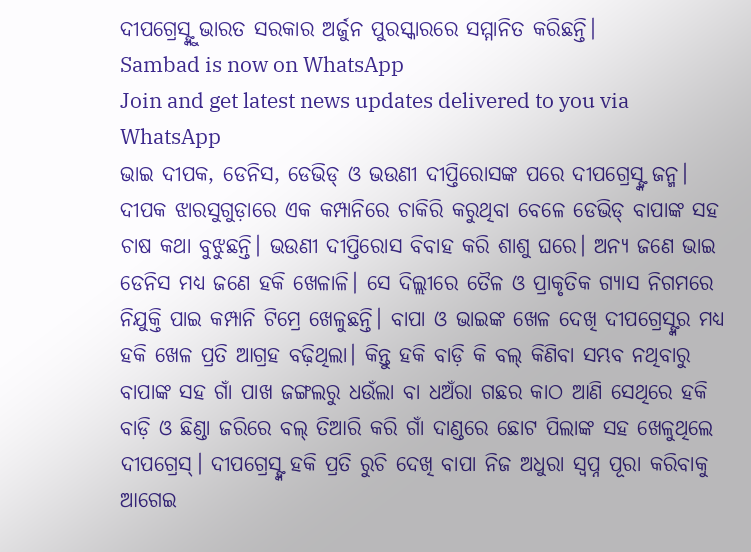ଦୀପଗ୍ରେସ୍ଙ୍କୁ ଭାରତ ସରକାର ଅର୍ଜୁନ ପୁରସ୍କାରରେ ସମ୍ମାନିତ କରିଛନ୍ତି।
Sambad is now on WhatsApp
Join and get latest news updates delivered to you via WhatsApp
ଭାଇ ଦୀପକ, ଡେନିସ, ଡେଭିଡ୍ ଓ ଭଉଣୀ ଦୀପ୍ତିରୋସଙ୍କ ପରେ ଦୀପଗ୍ରେସ୍ଙ୍କ ଜନ୍ମ। ଦୀପକ ଝାରସୁଗୁଡ଼ାରେ ଏକ କମ୍ପାନିରେ ଚାକିରି କରୁଥିବା ବେଳେ ଡେଭିଡ୍ ବାପାଙ୍କ ସହ ଚାଷ କଥା ବୁଝୁଛନ୍ତି। ଭଉଣୀ ଦୀପ୍ତିରୋସ ବିବାହ କରି ଶାଶୁ ଘରେ। ଅନ୍ୟ ଜଣେ ଭାଇ ଡେନିସ ମଧ୍ୟ ଜଣେ ହକି ଖେଳାଳି। ସେ ଦିଲ୍ଲୀରେ ତୈଳ ଓ ପ୍ରାକୃତିକ ଗ୍ୟାସ ନିଗମରେ ନିଯୁକ୍ତି ପାଇ କମ୍ପାନି ଟିମ୍ରେ ଖେଳୁଛନ୍ତି। ବାପା ଓ ଭାଇଙ୍କ ଖେଳ ଦେଖି ଦୀପଗ୍ରେସ୍ଙ୍କର ମଧ୍ୟ ହକି ଖେଳ ପ୍ରତି ଆଗ୍ରହ ବଢ଼ିଥିଲା। କିନ୍ତୁ ହକି ବାଡ଼ି କି ବଲ୍ କିଣିବା ସମ୍ଭବ ନଥିବାରୁ ବାପାଙ୍କ ସହ ଗାଁ ପାଖ ଜଙ୍ଗଲରୁ ଧଉଁଲା ବା ଧଅଁରା ଗଛର କାଠ ଆଣି ସେଥିରେ ହକି ବାଡ଼ି ଓ ଛିଣ୍ଡା ଜରିରେ ବଲ୍ ତିଆରି କରି ଗାଁ ଦାଣ୍ଡରେ ଛୋଟ ପିଲାଙ୍କ ସହ ଖେଳୁଥିଲେ ଦୀପଗ୍ରେସ୍। ଦୀପଗ୍ରେସ୍ଙ୍କ ହକି ପ୍ରତି ରୁଚି ଦେଖି ବାପା ନିଜ ଅଧୁରା ସ୍ବପ୍ନ ପୂରା କରିବାକୁ ଆଗେଇ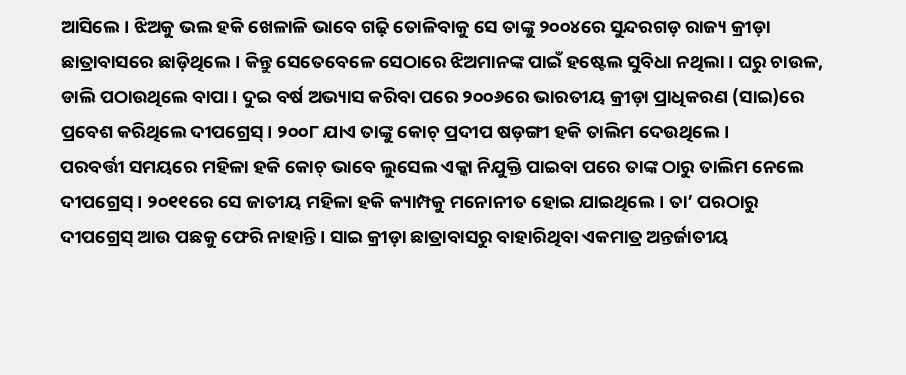ଆସିଲେ। ଝିଅକୁ ଭଲ ହକି ଖେଳାଳି ଭାବେ ଗଢ଼ି ତୋଳିବାକୁ ସେ ତାଙ୍କୁ ୨୦୦୪ରେ ସୁନ୍ଦରଗଡ଼ ରାଜ୍ୟ କ୍ରୀଡ଼ା ଛାତ୍ରାବାସରେ ଛାଡ଼ିଥିଲେ। କିନ୍ତୁ ସେତେବେଳେ ସେଠାରେ ଝିଅମାନଙ୍କ ପାଇଁ ହଷ୍ଟେଲ ସୁବିଧା ନଥିଲା। ଘରୁ ଚାଉଳ, ଡାଲି ପଠାଉଥିଲେ ବାପା। ଦୁଇ ବର୍ଷ ଅଭ୍ୟାସ କରିବା ପରେ ୨୦୦୬ରେ ଭାରତୀୟ କ୍ରୀଡ଼ା ପ୍ରାଧିକରଣ (ସାଇ)ରେ ପ୍ରବେଶ କରିଥିଲେ ଦୀପଗ୍ରେସ୍। ୨୦୦୮ ଯାଏ ତାଙ୍କୁ କୋଚ୍ ପ୍ରଦୀପ ଷଡ଼ଙ୍ଗୀ ହକି ତାଲିମ ଦେଉଥିଲେ।
ପରବର୍ତ୍ତୀ ସମୟରେ ମହିଳା ହକି କୋଚ୍ ଭାବେ ଲୁସେଲ ଏକ୍କା ନିଯୁକ୍ତି ପାଇବା ପରେ ତାଙ୍କ ଠାରୁ ତାଲିମ ନେଲେ ଦୀପଗ୍ରେସ୍। ୨୦୧୧ରେ ସେ ଜାତୀୟ ମହିଳା ହକି କ୍ୟାମ୍ପକୁ ମନୋନୀତ ହୋଇ ଯାଇଥିଲେ। ତା’ ପରଠାରୁ ଦୀପଗ୍ରେସ୍ ଆଉ ପଛକୁ ଫେରି ନାହାନ୍ତି। ସାଇ କ୍ରୀଡ଼ା ଛାତ୍ରାବାସରୁ ବାହାରିଥିବା ଏକମାତ୍ର ଅନ୍ତର୍ଜାତୀୟ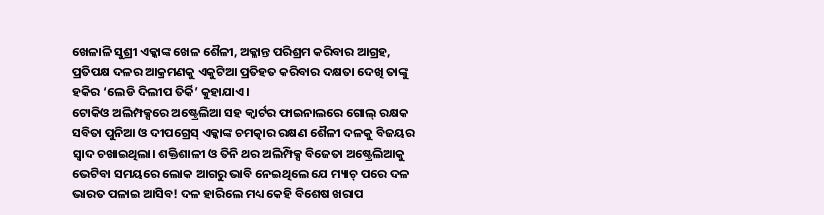ଖେଳାଳି ସୁଶ୍ରୀ ଏକ୍କାଙ୍କ ଖେଳ ଶୈଳୀ, ଅକ୍ଳାନ୍ତ ପରିଶ୍ରମ କରିବାର ଆଗ୍ରହ, ପ୍ରତିପକ୍ଷ ଦଳର ଆକ୍ରମଣକୁ ଏକୁଟିଆ ପ୍ରତିହତ କରିବାର ଦକ୍ଷତା ଦେଖି ତାଙ୍କୁ ହକିର ‘ଲେଡି ଦିଲୀପ ତିର୍କି’ କୁହାଯାଏ।
ଟୋକିଓ ଅଲିମ୍ପକ୍ସରେ ଅଷ୍ଟ୍ରେଲିଆ ସହ କ୍ବାର୍ଟର ଫାଇନାଲରେ ଗୋଲ୍ ରକ୍ଷକ ସବିତା ପୁନିଆ ଓ ଦୀପଗ୍ରେସ୍ ଏକ୍କାଙ୍କ ଚମତ୍କାର ରକ୍ଷଣ ଶୈଳୀ ଦଳକୁ ବିଜୟର ସ୍ବାଦ ଚଖାଇଥିଲା। ଶକ୍ତିଶାଳୀ ଓ ତିନି ଥର ଅଲିମ୍ପିକ୍ସ ବିଜେତା ଅଷ୍ଟ୍ରେଲିଆକୁ ଭେଟିବା ସମୟରେ ଲୋକ ଆଗରୁ ଭାବି ନେଇଥିଲେ ଯେ ମ୍ୟାଚ୍ ପରେ ଦଳ ଭାରତ ପଳାଇ ଆସିବ! ଦଳ ହାରିଲେ ମଧ୍ୟ କେହି ବିଶେଷ ଖରାପ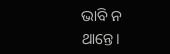ଭାବି ନ ଥାନ୍ତେ।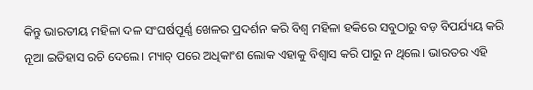କିନ୍ତୁ ଭାରତୀୟ ମହିଳା ଦଳ ସଂଘର୍ଷପୂର୍ଣ୍ଣ ଖେଳର ପ୍ରଦର୍ଶନ କରି ବିଶ୍ବ ମହିଳା ହକିରେ ସବୁଠାରୁ ବଡ଼ ବିପର୍ଯ୍ୟୟ କରି ନୂଆ ଇତିହାସ ରଚି ଦେଲେ। ମ୍ୟାଚ୍ ପରେ ଅଧିକାଂଶ ଲୋକ ଏହାକୁ ବିଶ୍ବାସ କରି ପାରୁ ନ ଥିଲେ। ଭାରତର ଏହି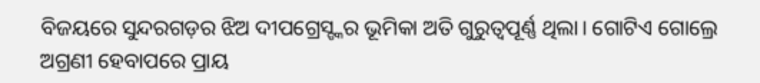ବିଜୟରେ ସୁନ୍ଦରଗଡ଼ର ଝିଅ ଦୀପଗ୍ରେସ୍ଙ୍କର ଭୂମିକା ଅତି ଗୁରୁତ୍ବପୂର୍ଣ୍ଣ ଥିଲା। ଗୋଟିଏ ଗୋଲ୍ରେ ଅଗ୍ରଣୀ ହେବାପରେ ପ୍ରାୟ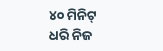୪୦ ମିନିଟ୍ ଧରି ନିଜ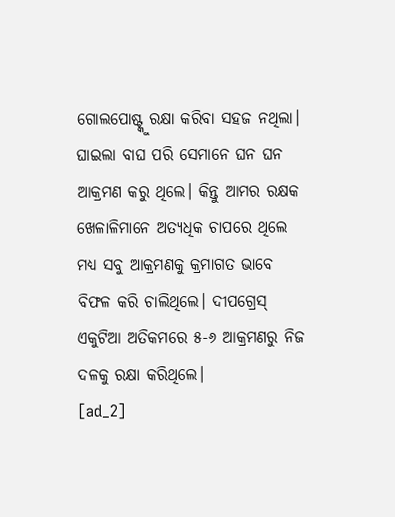ଗୋଲପୋଷ୍ଟ୍କୁ ରକ୍ଷା କରିବା ସହଜ ନଥିଲା। ଘାଇଲା ବାଘ ପରି ସେମାନେ ଘନ ଘନ ଆକ୍ରମଣ କରୁ ଥିଲେ। କିନ୍ତୁ ଆମର ରକ୍ଷକ ଖେଳାଳିମାନେ ଅତ୍ୟଧିକ ଚାପରେ ଥିଲେ ମଧ୍ୟ ସବୁ ଆକ୍ରମଣକୁ କ୍ରମାଗତ ଭାବେ ବିଫଳ କରି ଚାଲିଥିଲେ। ଦୀପଗ୍ରେସ୍ ଏକୁଟିଆ ଅତିକମରେ ୫-୬ ଆକ୍ରମଣରୁ ନିଜ ଦଳକୁ ରକ୍ଷା କରିଥିଲେ।
[ad_2]